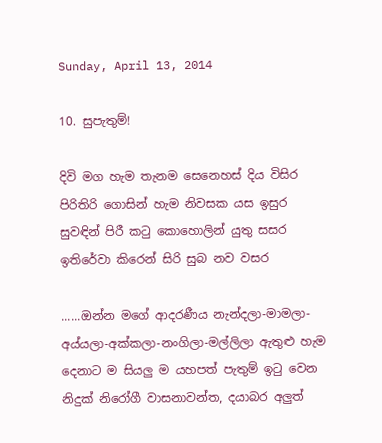Sunday, April 13, 2014

10. සුපැතුම්!

දිවි මග හැම තැනම සෙනෙහස් දිය විසිර
පිරිතිරි ගොසින් හැම නිවසක යස ඉසුර
සුවඳින් පිරී කටු කොහොලින් යුතු සසර
ඉතිරේවා කිරෙන් සිරි සුබ නව වසර

......ඔන්න මගේ ආදරණීය නැන්දලා-මාමලා-අය්යලා-අක්කලා-නංගිලා-මල්ලිලා ඇතුළු හැම දෙනාට ම සියලු ම යහපත් පැතුම් ඉටු වෙන නිදුක් නිරෝගී වාසනාවන්ත, දයාබර අලුත්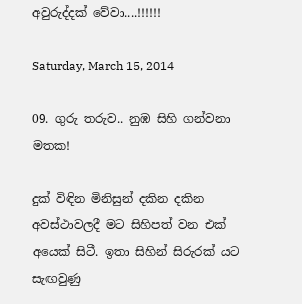අවුරුද්දක් වේවා....!!!!!!

Saturday, March 15, 2014

09. ගුරු තරුව.. නුඹ සිහි ගන්වනා මතක!

දුක් විඳින මිනිසුන් දකින දකින අවස්ථාවලදී මට සිහිපත් වන එක් අයෙක් සිටී. ඉතා සිහින් සිරුරක් යට සැඟවුණු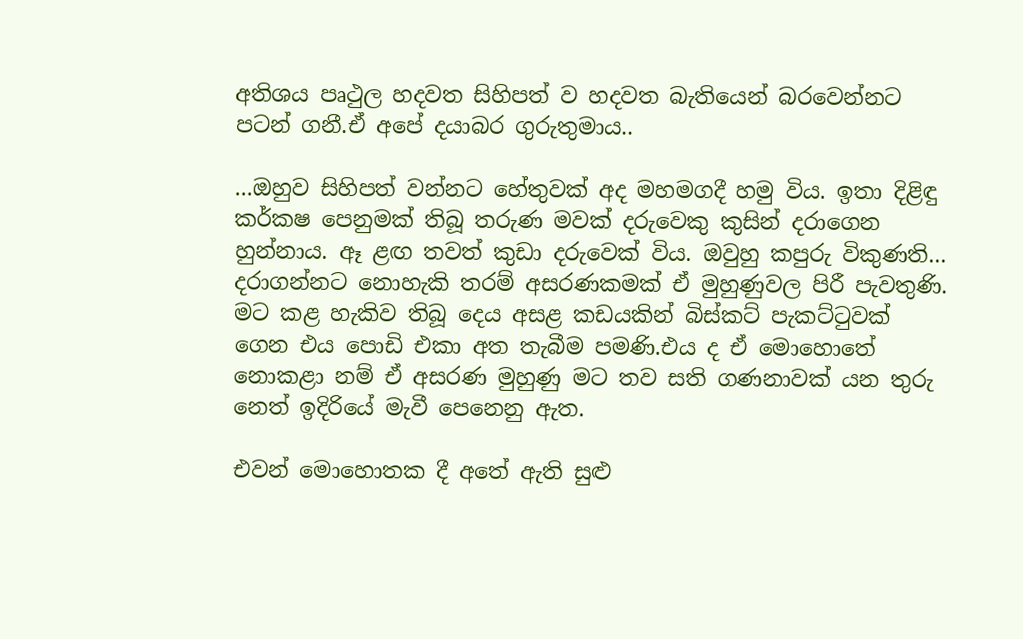අතිශය පෘථුල හදවත සිහිපත් ව හදවත බැතියෙන් බරවෙන්නට පටන් ගනී.ඒ අපේ දයාබර ගුරුතුමාය..

...ඔහුව සිහිපත් වන්නට හේතුවක් අද මහමගදී හමු විය. ඉතා දිළිඳු කර්කෂ පෙනුමක් තිබූ තරුණ මවක් දරුවෙකු කුසින් දරාගෙන හුන්නාය. ඈ ළඟ තවත් කුඩා දරුවෙක් විය. ඔවුහු කපුරු විකුණති... දරාගන්නට නොහැකි තරම් අසරණකමක් ඒ මුහුණුවල පිරී පැවතුණි. මට කළ හැකිව තිබූ දෙය අසළ කඩයකින් බිස්කට් පැකට්ටුවක් ගෙන එය පොඩි එකා අත තැබීම පමණි.එය ද ඒ මොහොතේ නොකළා නම් ඒ අසරණ මුහුණු මට තව සති ගණනාවක් යන තුරු නෙත් ඉදිරියේ මැවී පෙනෙනු ඇත.

එවන් මොහොතක දී අතේ ඇති සුළු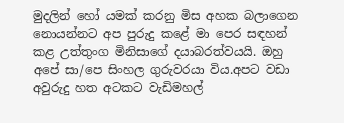මුදලින් හෝ යමක් කරනු මිස අහක බලාගෙන නොයන්නට අප පුරුදු කළේ මා පෙර සඳහන් කළ උත්තුංග මිනිසාගේ දයාබරත්වයයි. ඔහු අපේ සා/පෙ සිංහල ගුරුවරයා විය.අපට වඩා අවුරුදු හත අටකට වැඩිමහල්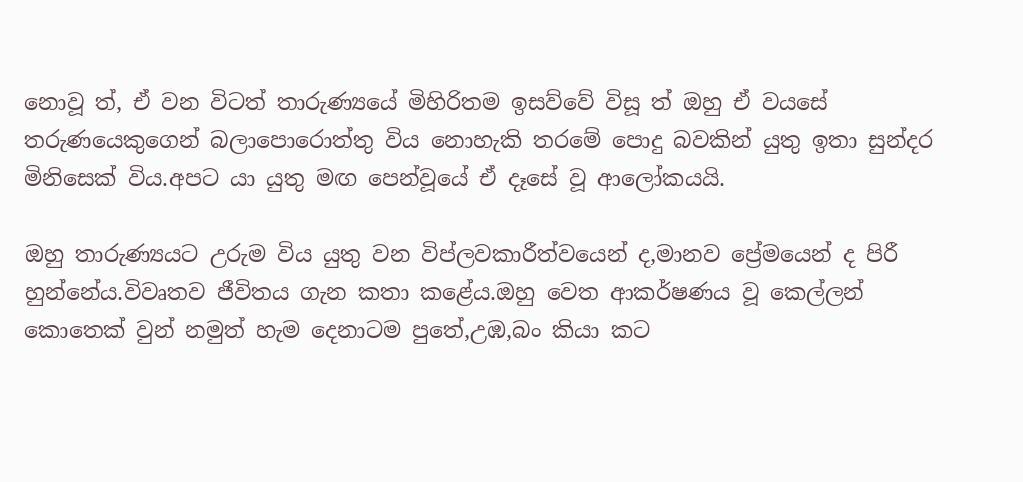නොවූ ත්, ඒ වන විටත් තාරුණ්‍යයේ මිහිරිතම ඉසව්වේ විසූ ත් ඔහු ඒ වයසේ තරුණයෙකුගෙන් බලාපොරොත්තු විය නොහැකි තරමේ පොදු බවකින් යුතු ඉතා සුන්දර මිනිසෙක් විය.අපට යා යුතු මඟ පෙන්වූයේ ඒ දෑසේ වූ ආලෝකයයි.

ඔහු තාරුණ්‍යයට උරුම විය යුතු වන විප්ලවකාරීත්වයෙන් ද,මානව ප්‍රේමයෙන් ද පිරී හුන්නේය.විවෘතව ජීවිතය ගැන කතා කළේය.ඔහු වෙත ආකර්ෂණය වූ කෙල්ලන් කොතෙක් වුන් නමුත් හැම දෙනාටම පුතේ,උඹ,බං කියා කට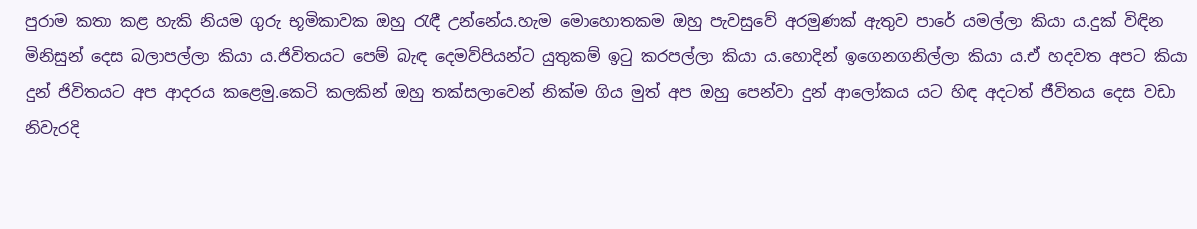පුරාම කතා කළ හැකි නියම ගුරු භූමිකාවක ඔහු රැඳී උන්නේය.හැම මොහොතකම ඔහු පැවසුවේ අරමුණක් ඇතුව පාරේ යමල්ලා කියා ය.දුක් විඳින මිනිසුන් දෙස බලාපල්ලා කියා ය.ජිවිතයට පෙම් බැඳ දෙමව්පියන්ට යුතුකම් ඉටු කරපල්ලා කියා ය.හොදින් ඉගෙනගනිල්ලා කියා ය.ඒ හදවත අපට කියා දුන් ජිවිතයට අප ආදරය කළෙමු.කෙටි කලකින් ඔහු තක්සලාවෙන් නික්ම ගිය මුත් අප ඔහු පෙන්වා දුන් ආලෝකය යට හිඳ අදටත් ජීවිතය දෙස වඩා නිවැරදි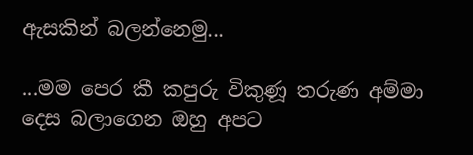ඇසකින් බලන්නෙමු...

...මම පෙර කී කපුරු විකුණූ තරුණ අම්මා දෙස බලාගෙන ඔහු අපට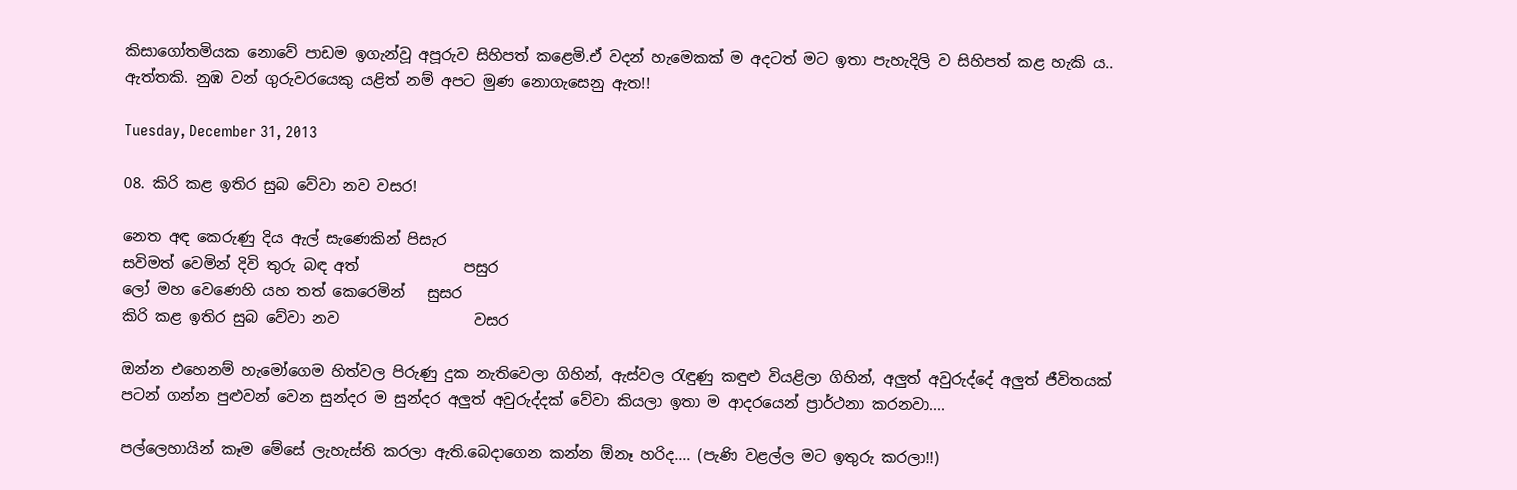කිසාගෝතමියක නොවේ පාඩම ඉගැන්වූ අපූරුව සිහිපත් කළෙමි.ඒ වදන් හැමෙකක් ම අදටත් මට ඉතා පැහැදිලි ව සිහිපත් කළ හැකි ය.. ඇත්තකි. නුඹ වන් ගුරුවරයෙකු යළිත් නම් අපට මුණ නොගැසෙනු ඇත!!

Tuesday, December 31, 2013

08. කිරි කළ ඉතිර සුබ වේවා නව වසර!

නෙත අඳ කෙරුණු දිය ඇල් සැණෙකින් පිසැර
සවිමත් වෙමින් දිවි තුරු බඳ අත්              පසුර
ලෝ මහ වෙණෙහි යහ තත් කෙරෙමින්   සුසර
කිරි කළ ඉතිර සුබ වේවා නව                  වසර

ඔන්න එහෙනම් හැමෝගෙම හිත්වල පිරුණු දුක නැතිවෙලා ගිහින්, ඇස්වල රැඳුණු කඳුළු වියළිලා ගිහින්, අලුත් අවුරුද්දේ අලුත් ජීවිතයක් පටන් ගන්න පුළුවන් වෙන සුන්දර ම සුන්දර අලුත් අවුරුද්දක් වේවා කියලා ඉතා ම ආදරයෙන් ප්‍රාර්ථනා කරනවා....

පල්ලෙහායින් කෑම මේසේ ලැහැස්ති කරලා ඇති.බෙදාගෙන කන්න ඕනෑ හරිද.... (පැණි වළල්ල මට ඉතුරු කරලා!!)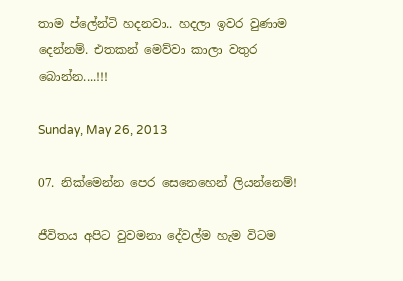තාම ප්ලේන්ටි හදනවා.. හදලා ඉවර වුණාම දෙන්නම්. එතකන් මෙව්වා කාලා වතුර බොන්න....!!!

Sunday, May 26, 2013

07. නික්මෙන්න පෙර සෙනෙහෙන් ලියන්නෙම්!

ජීවිතය අපිට වුවමනා දේවල්ම හැම විටම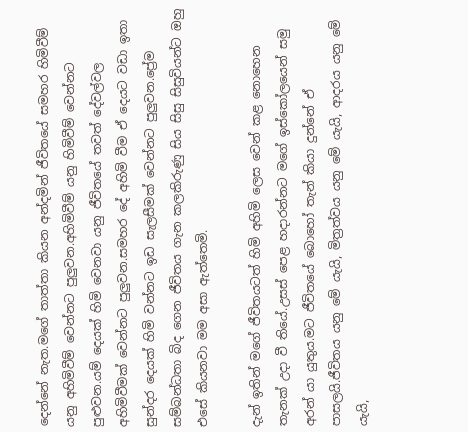දෙන්නේ නැත.මගේ තාත්තා කියන අන්දමින් ජීවිතයේ සමහර හිමිවීම් යනු අහිමිවීම් වෙන්නට පුලුවන.අහිමිවීම් යනු හිමිවීම් වෙන්නට පුළුවන.යම් දෙයක් හිමි වෙනවා යනු ජීවිතයේ තවත් දේවල්වල අහිමිවීමක් වෙන්නට පුලුවන.සමහර දේ අහිමි වීම ඒ දෙයට වඩා ඉතා සුන්දර දෙයක් හිමි වන්නට ඉඩ සැලසීමක් වෙන්නට පුලුවන.ප්‍රේම සම්බන්ධතා බිද ගෙන ජීවිතය ගැන කලකිරුණු සිය සිසු සිසුවියන්ට ඔහු එසේ කියනවා මම අසා ඇත්තෙමි.

දැන් ඉතින් මගේ ජීවිතයටත් හිමි අහිමි ලෙස වෙන් කළ නොහෙන තැනක් උදා වී තියේ.උසස් පෙළ හදාරන්නට මගේ ඉස්කෝලයෙන් සමු අරන් යා යුතුය.මට ජීවිතයේ බොහෝ තැන් කියා දුන්නේ ඒ පාසලයි.ජීවිතය යනු මේ යැයි, මිත්‍රත්වය යනු මේ යැයි, ආදරය යනු මේ යැයි,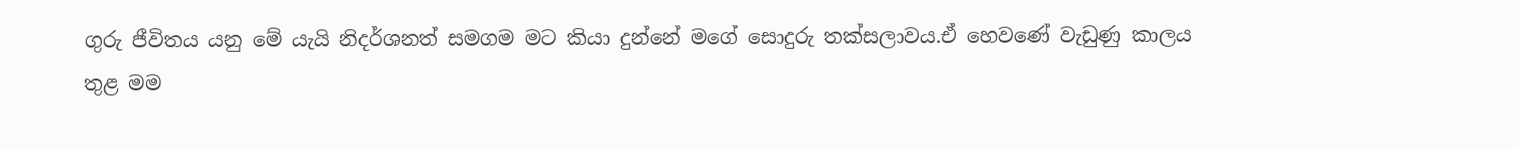ගුරු ජීවිතය යනු මේ යැයි නිදර්ශනත් සමගම මට කියා දුන්නේ මගේ සොදුරු තක්සලාවය.ඒ හෙවණේ වැඩුණු කාලය තුළ මම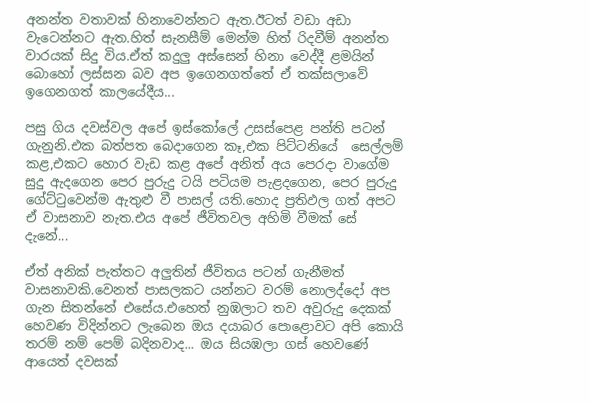අනන්ත වතාවක් හිනාවෙන්නට ඇත.ඊටත් වඩා අඩා වැටෙන්නට ඇත.හිත් සැනසීම් මෙන්ම හිත් රිදවීම් අනන්ත වාරයක් සිදු විය.ඒත් කදුලු අස්සෙන් හිනා වෙද්දී ළමයින් බොහෝ ලස්සන බව අප ඉගෙනගත්තේ ඒ තක්සලාවේ ඉගෙනගත් කාලයේදීය...

පසු ගිය දවස්වල අපේ ඉස්කෝලේ උසස්පෙළ පන්ති පටන් ගැනුනි.එක බත්පත බෙදාගෙන කෑ,එක පිට්ටනියේ  සෙල්ලම් කළ,එකට හොර වැඩ කළ අපේ අනිත් අය පෙරදා වාගේම සුදු ඇදගෙන පෙර පුරුදු ටයි පටියම පැළදගෙන, පෙර පුරුදු ගේට්ටුවෙන්ම ඇතුළු වී පාසල් යති.හොද ප්‍රතිඵල ගත් අපට ඒ වාසනාව නැත.එය අපේ ජීවිතවල අහිමි වීමක් සේ දැනේ...

ඒත් අනික් පැත්තට අලුතින් ජීවිතය පටන් ගැනීමත් වාසනාවකි.වෙනත් පාසලකට යන්නට වරම් නොලද්දෝ අප ගැන සිතන්නේ එසේය.එහෙත් නුඹලාට තව අවුරුදු දෙකක් හෙවණ විදින්නට ලැබෙන ඔය දයාබර පොළොවට අපි කොයි තරම් නම් පෙම් බදිනවාද... ඔය සියඹලා ගස් හෙවණේ ආයෙත් දවසක්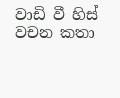වාඩි වී හිස් වචන කතා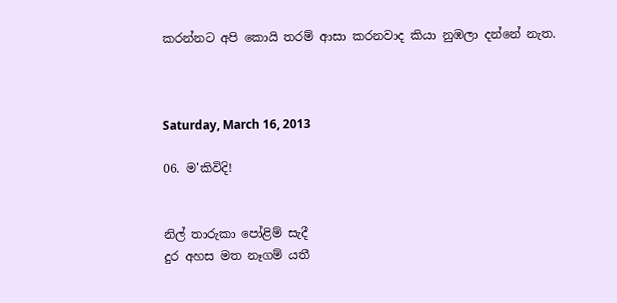කරන්නට අපි කොයි තරම් ආසා කරනවාද කියා නුඹලා දන්නේ නැත.



Saturday, March 16, 2013

06. ම'කිවිදි!


නිල් තාරුකා පෝළිම් සැදී
දුර අහස මත නෑගම් යතී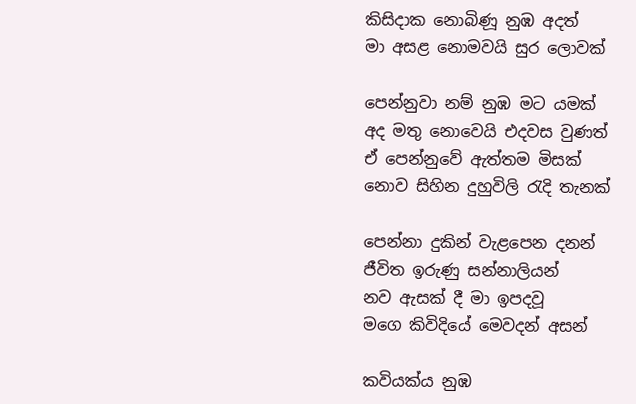කිසිදාක නොබිණූ නුඹ අදත්
මා අසළ නොමවයි සුර ලොවක්

පෙන්නුවා නම් නුඹ මට යමක්
අද මතු නොවෙයි එදවස වුණත්
ඒ පෙන්නුවේ ඇත්තම මිසක්
නොව සිහින දුහුවිලි රැදි තැනක්

පෙන්නා දුකින් වැළපෙන දනන්
ජීවිත ඉරුණු සන්නාලියන්
නව ඇසක් දී මා ඉපදවූ
මගෙ කිවිදියේ මෙවදන් අසන්

කවියක්ය නුඹ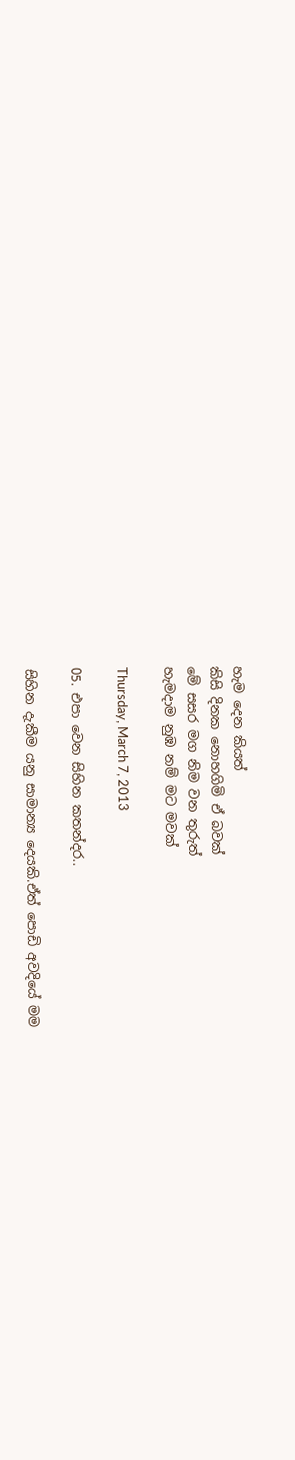හැම දෙන කියත්
කිසි දිනක නොහගිමි ඒ බවක්
මේ සසර මග නිම වන තුරුත්
හැමදාම නුඹ නම් මට මවක්

Thursday, March 7, 2013

05. එපා වෙන සිහින කතන්දර..

සිහින දැකීම යනු සාමාන්‍ය දෙයකි.ඒත් පොඩි අවදියේ මම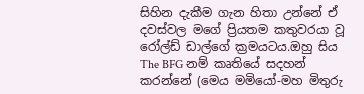සිහින දැකීම ගැන හිතා උන්නේ ඒ දවස්වල මගේ ප්‍රියතම කතුවරයා වූ රෝල්ඩ් ඩාල්ගේ ක්‍රමයටය.ඔහු සිය The BFG නම් කෘතියේ සදහන් කරන්නේ (මෙය මමියෝ-මහ මිතුරු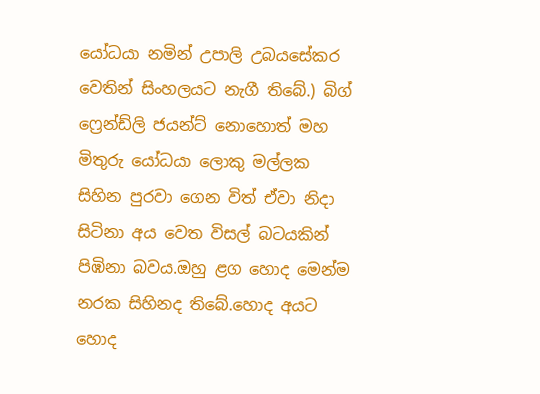යෝධයා නමින් උපාලි උබයසේකර වෙතින් සිංහලයට නැගී තිබේ.) බිග් ෆ්‍රෙන්ඩ්ලි ජයන්ට් නොහොත් මහ මිතුරු යෝධයා ලොකු මල්ලක සිහින පුරවා ගෙන විත් ඒවා නිදා සිටිනා අය වෙත විසල් බටයකින් පිඹිනා බවය.ඔහු ළග හොද මෙන්ම නරක සිහිනද තිබේ.හොද අයට හොද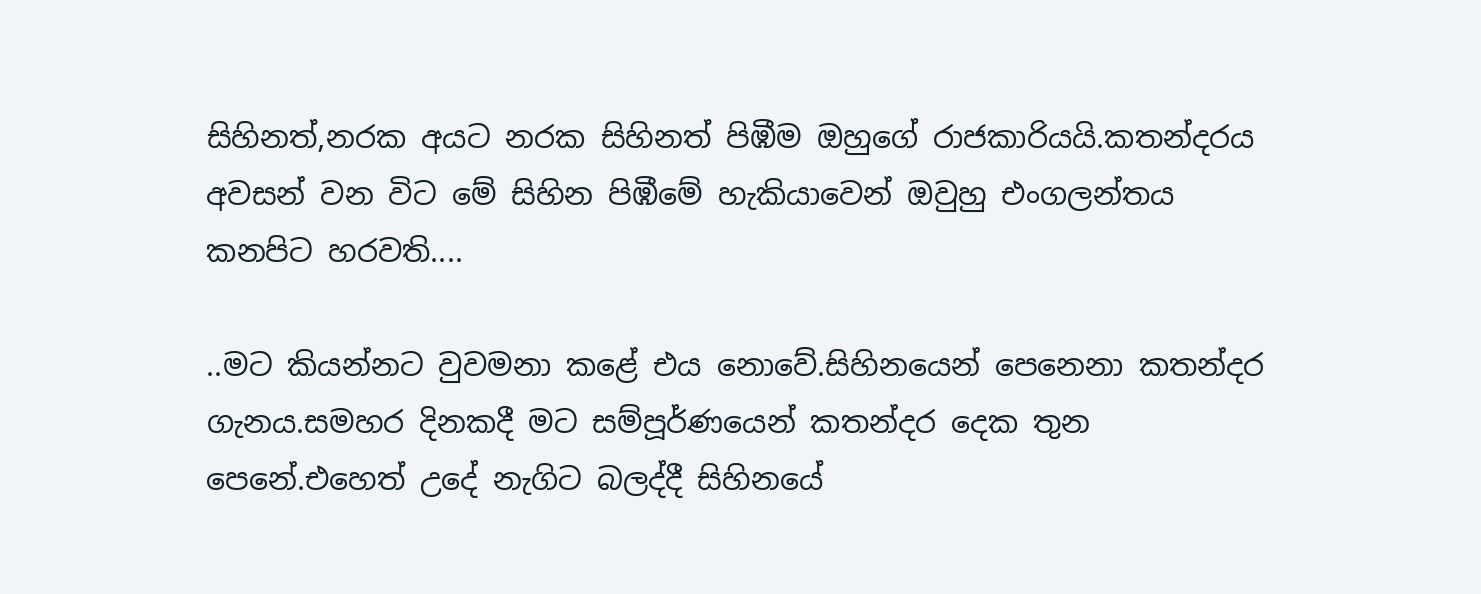සිහිනත්,නරක අයට නරක සිහිනත් පිඹීම ඔහුගේ රාජකාරියයි.කතන්දරය අවසන් වන විට මේ සිහින පිඹීමේ හැකියාවෙන් ඔවුහු එංගලන්තය කනපිට හරවති....

..මට කියන්නට වුවමනා කළේ එය නොවේ.සිහිනයෙන් පෙනෙනා කතන්දර ගැනය.සමහර දිනකදී මට සම්පූර්ණයෙන් කතන්දර දෙක තුන පෙනේ.එහෙත් උදේ නැගිට බලද්දී සිහිනයේ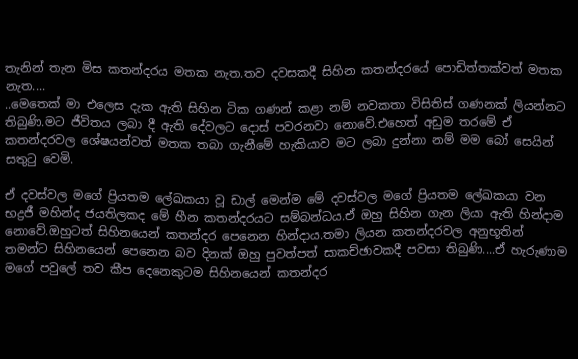තැනින් තැන මිස කතන්දරය මතක නැත.තව දවසකදී සිහින කතන්දරයේ පොඩිත්තක්වත් මතක නැත....
..මෙතෙක් මා එලෙස දැක ඇති සිහින ටික ගණන් කළා නම් නවකතා විසිතිස් ගණනක් ලියන්නට තිබුණි.මට ජීවිතය ලබා දී ඇති දේවලට දොස් පවරනවා නොවේ.එහෙත් අඩුම තරමේ ඒ කතන්දරවල ශේෂයන්වත් මතක තබා ගැනීමේ හැකියාව මට ලබා දුන්නා නම් මම බෝ සෙයින් සතුටු වෙමි.

ඒ දවස්වල මගේ ප්‍රියතම ලේඛකයා වූ ඩාල් මෙන්ම මේ දවස්වල මගේ ප්‍රියතම ලේඛකයා වන භද්‍රජී මහින්ද ජයතිලකද මේ හීන කතන්දරයට සම්බන්ධය.ඒ ඔහු සිහින ගැන ලියා ඇති හින්දාම නොවේ.ඔහුටත් සිහිනයෙන් කතන්දර පෙනෙන හින්දාය.තමා ලියන කතන්දරවල අනුභූතින් තමන්ට සිහිනයෙන් පෙනෙන බව දිනක් ඔහු පුවත්පත් සාකච්ඡාවකදී පවසා තිබුණි....ඒ හැරුණාම මගේ පවුලේ තව කීප දෙනෙකුටම සිහිනයෙන් කතන්දර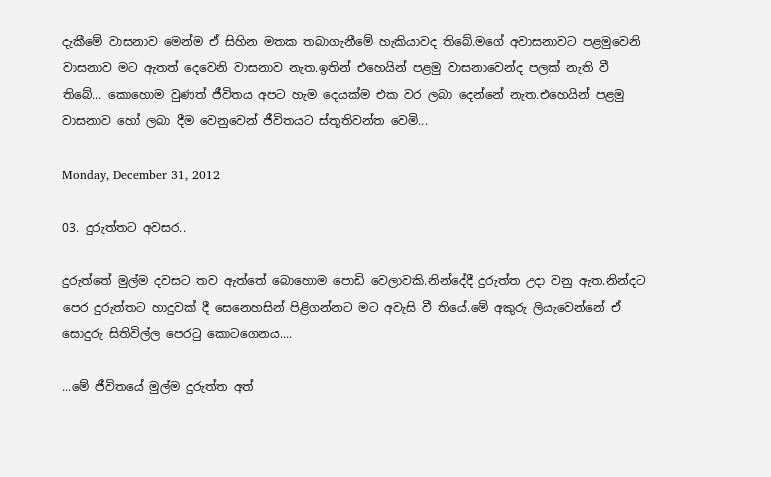දැකීමේ වාසනාව මෙන්ම ඒ සිහින මතක තබාගැනීමේ හැකියාවද තිබේ.මගේ අවාසනාවට පළමුවෙනි වාසනාව මට ඇතත් දෙවෙනි වාසනාව නැත.ඉතින් එහෙයින් පළමු වාසනාවෙන්ද පලක් නැති වී තිබේ... කොහොම වුණත් ජීවිතය අපට හැම දෙයක්ම එක වර ලබා දෙන්නේ නැත.එහෙයින් පළමු වාසනාව හෝ ලබා දීම වෙනුවෙන් ජීවිතයට ස්තූතිවන්ත වෙමි...

Monday, December 31, 2012

03. දුරුත්තට අවසර..

දුරුත්තේ මුල්ම දවසට තව ඇත්තේ බොහොම පොඩි වෙලාවකි.නින්දේදී දුරුත්ත උදා වනු ඇත.නින්දට පෙර දුරුත්තට හාදුවක් දී සෙනෙහසින් පිළිගන්නට මට අවැසි වී තියේ.මේ අකුරු ලියැවෙන්නේ ඒ සොදුරු සිතිවිල්ල පෙරටු කොටගෙනය....

...මේ ජීවිතයේ මුල්ම දුරුත්ත අත්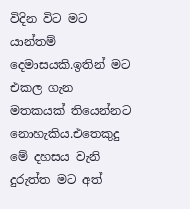විදින විට මට යාන්තම් දෙමාසයකි.ඉතින් මට එකල ගැන මතකයක් තියෙන්නට නොහැකිය.එතෙකුදු මේ දහසය වැනි දුරුත්ත මට අත්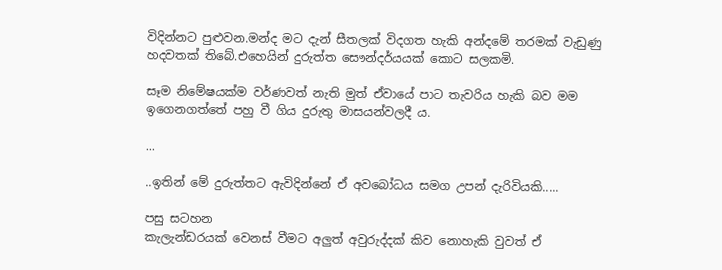විදින්නට පුළුවන.මන්ද මට දැන් සීතලක් විදගත හැකි අන්දමේ තරමක් වැඩුණු හදවතක් තිබේ.එහෙයින් දුරුත්ත සෞන්දර්යයක් කොට සලකමි.

සෑම නිමේෂයක්ම වර්ණවත් නැති මුත් ඒවායේ පාට තැවරිය හැකි බව මම ඉගෙනගත්තේ පහු වී ගිය දුරුතු මාසයන්වලදී ය.

...

..ඉතින් මේ දුරුත්තට ඇවිදින්නේ ඒ අවබෝධය සමග උපන් දැරිවියකි.....

පසු සටහන
කැලැන්ඩරයක් වෙනස් වීමට අලුත් අවුරුද්දක් කිව නොහැකි වුවත් ඒ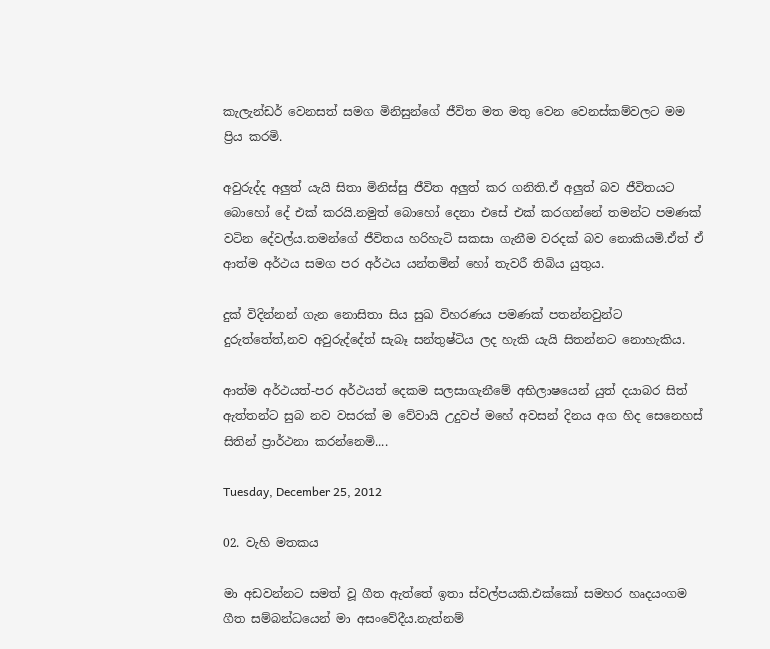කැලැන්ඩර් වෙනසත් සමග මිනිසුන්ගේ ජීවිත මත මතු වෙන වෙනස්කම්වලට මම ප්‍රිය කරමි.

අවුරුද්ද අලුත් යැයි සිතා මිනිස්සු ජීවිත අලුත් කර ගනිති.ඒ අලුත් බව ජීවිතයට බොහෝ දේ එක් කරයි.නමුත් බොහෝ දෙනා එසේ එක් කරගන්නේ තමන්ට පමණක් වටින දේවල්ය.තමන්ගේ ජීවිතය හරිහැටි සකසා ගැනීම වරදක් බව නොකියමි.ඒත් ඒ ආත්ම අර්ථය සමග පර අර්ථය යන්තමින් හෝ තැවරී තිබිය යුතුය.

දුක් විදින්නන් ගැන නොසිතා සිය සුඛ විහරණය පමණක් පතන්නවුන්ට දුරුත්තේත්,නව අවුරුද්දේත් සැබෑ සන්තුෂ්ටිය ලද හැකි යැයි සිතන්නට නොහැකිය.

ආත්ම අර්ථයත්-පර අර්ථයත් දෙකම සලසාගැනීමේ අභිලාෂයෙන් යුත් දයාබර සිත් ඇත්තන්ට සුබ නව වසරක් ම වේවායි උදුවප් මහේ අවසන් දි‍නය අග හිද සෙනෙහස් සිතින් ප්‍රාර්ථනා කරන්නෙමි....

Tuesday, December 25, 2012

02. වැහි මතකය

මා අඩවන්නට සමත් වූ ගීත ඇත්තේ ඉතා ස්වල්පයකි.එක්කෝ සමහර හෘදයංගම ගීත සම්බන්ධයෙන් මා අසංවේදීය.නැත්නම්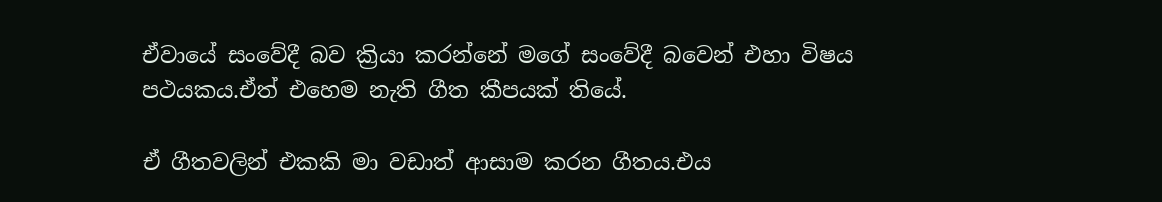ඒවායේ සංවේදී බව ක්‍රියා කරන්නේ ම‍ගේ සංවේදී බවෙන් එහා විෂය පථයකය.ඒත් එහෙම නැති ගීත කීපයක් තියේ.

ඒ ගීතවලින් එකකි මා වඩාත් ආසාම කරන ගීතය.එය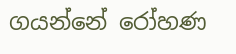ගයන්නේ රෝහණ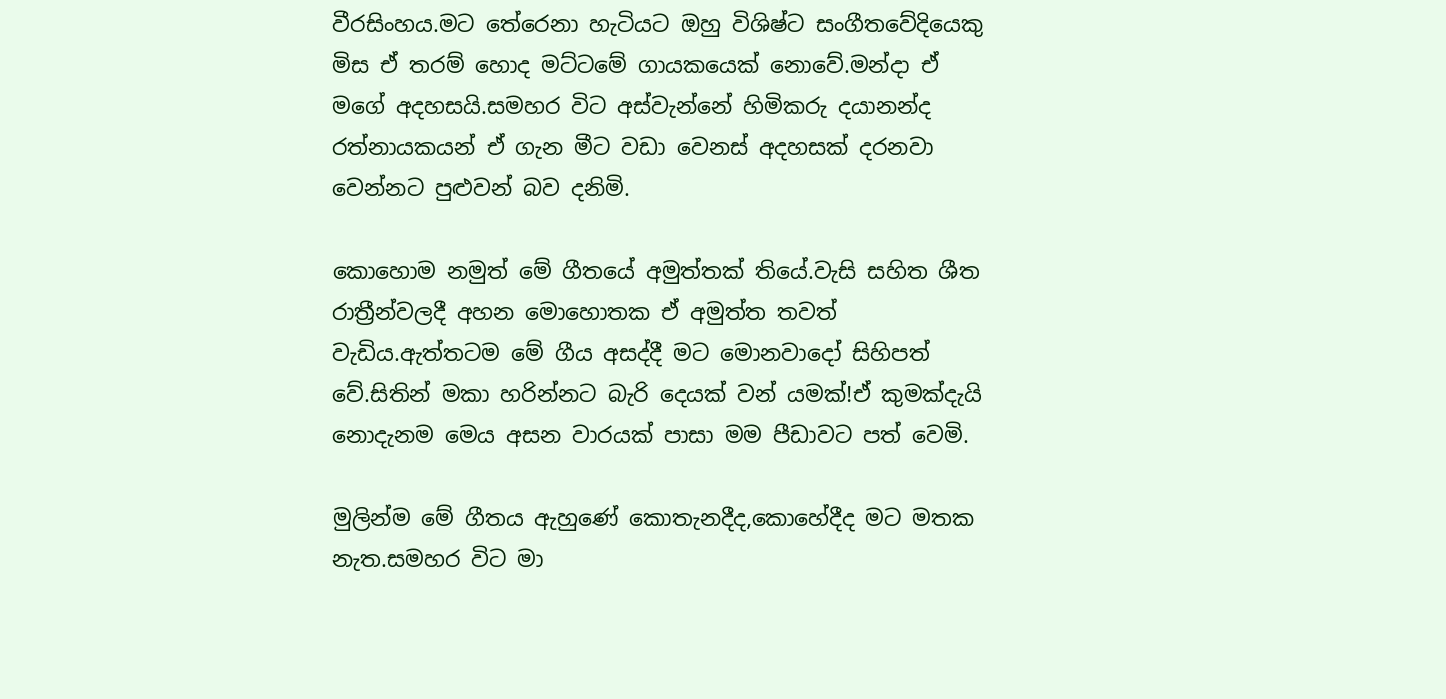වීරසිංහය.මට තේරෙනා හැටියට ඔහු විශිෂ්ට සංගීතවේදියෙකු මිස ඒ තරම් හොද මට්ටමේ ගායකයෙක් නොවේ.මන්දා ඒ මගේ අදහසයි.සමහර විට අස්වැන්නේ හිමිකරු දයානන්ද රත්නායකයන් ඒ ගැන මීට වඩා වෙනස් අදහසක් දරනවා වෙන්නට පුළුවන් බව දනිමි.

කොහොම නමුත් මේ ගීතයේ අමුත්තක් තියේ.වැසි සහිත ශීත රාත්‍රීන්වලදී අහන මොහොතක ඒ අමුත්ත තවත් වැඩිය.ඇත්තටම මේ ගීය අසද්දී මට මොනවාදෝ සිහිපත් වේ.සිතින් මකා හරින්නට බැරි දෙයක් වන් යමක්!ඒ කුමක්දැයි නොදැනම මෙය අසන වාරයක් පාසා මම පීඩාවට පත් වෙමි.

මුලින්ම මේ ගීතය ඇහුණේ කොතැනදීද,කොහේදීද මට මතක නැත.සමහර විට මා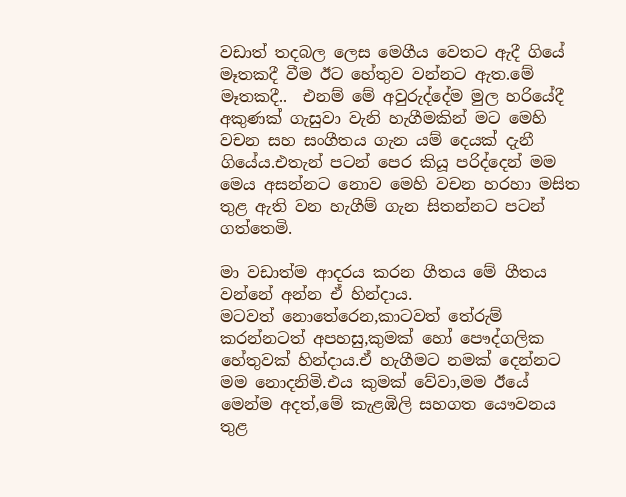වඩාත් තදබල ලෙස මෙගීය වෙතට ඇදී ගියේ මෑතකදී වීම ඊට හේතුව වන්නට ඇත.මේ මෑතකදී..  එනම් මේ අවුරුද්දේම මුල හරියේදී අකුණක් ගැසුවා වැනි හැගීමකින් මට මෙහි වචන සහ සංගීතය ගැන යම් දෙයක් දැනී ගියේය.එතැන් පටන් පෙර කියූ පරිද්දෙන් මම මෙය අසන්නට නොව මෙහි වචන හරහා මසිත තුළ ඇති වන හැගීම් ගැන සිතන්නට පටන් ගත්තෙමි.

මා වඩාත්ම ආදරය කරන ගීතය මේ ගීතය වන්නේ අන්න ඒ හින්දාය.
මටවත් නොතේරෙන,කාටවත් තේරුම් කරන්නටත් අපහසු,කුමක් හෝ පෞද්ගලික හේතුවක් හින්දාය.ඒ හැගීමට නමක් දෙන්නට මම නොදනිමි.එය කුමක් වේවා,මම ඊයේ මෙන්ම අදත්,මේ කැළඹිලි සහගත යෞවනය තුළ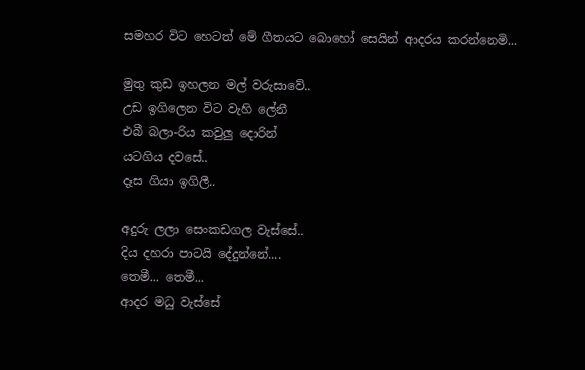සමහර විට හෙටත් මේ ගීතයට බොහෝ සෙයින් ආදරය කරන්නෙමි...

මුතු කුඩ ඉහලන මල් වරුසාවේ..
උඩ ඉගිලෙන විට වැහි ලේනී
එබී බලා-රිය කවුලු දොරින්
යටගිය දවසේ..
දෑස ගියා ඉගිලී..

අදුරු ලලා සෙංකඩගල වැස්සේ..
දිය දහරා පාටයි දේදුන්නේ....
තෙමී... තෙමී...
ආදර මධු වැස්සේ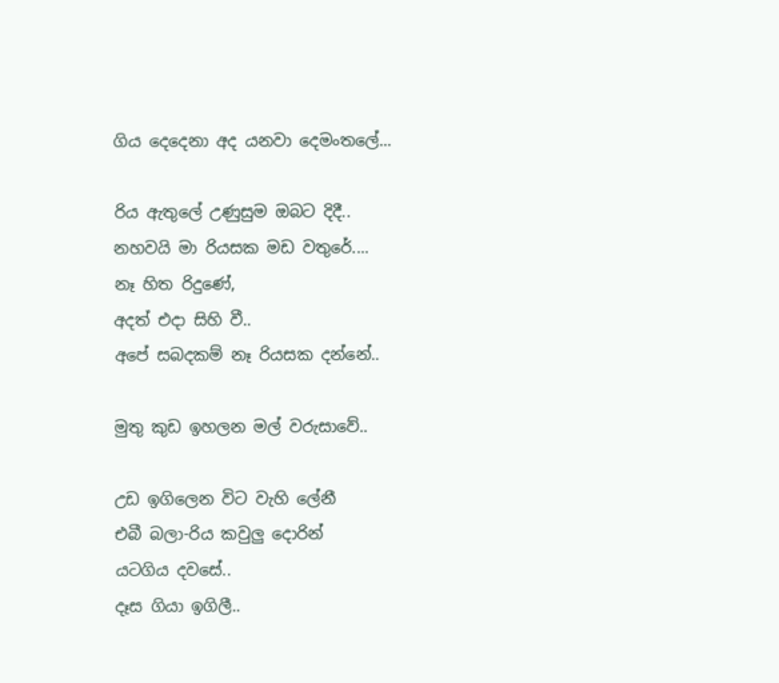ගිය දෙදෙනා අද යනවා දෙමංතලේ...

රිය ඇතුලේ උණුසුම ඔබට දිදී..
නහවයි මා රියසක මඩ වතුරේ....
නෑ හිත රිදුණේ,
අදත් එදා සිහි වී..
අපේ සබදකම් නෑ රියසක දන්නේ..

මුතු කුඩ ඉහලන මල් වරුසාවේ..

උඩ ඉගිලෙන විට වැහි ලේනී
එබී බලා-රිය කවුලු දොරින්
යටගිය දවසේ..
දෑස ගියා ඉගිලී..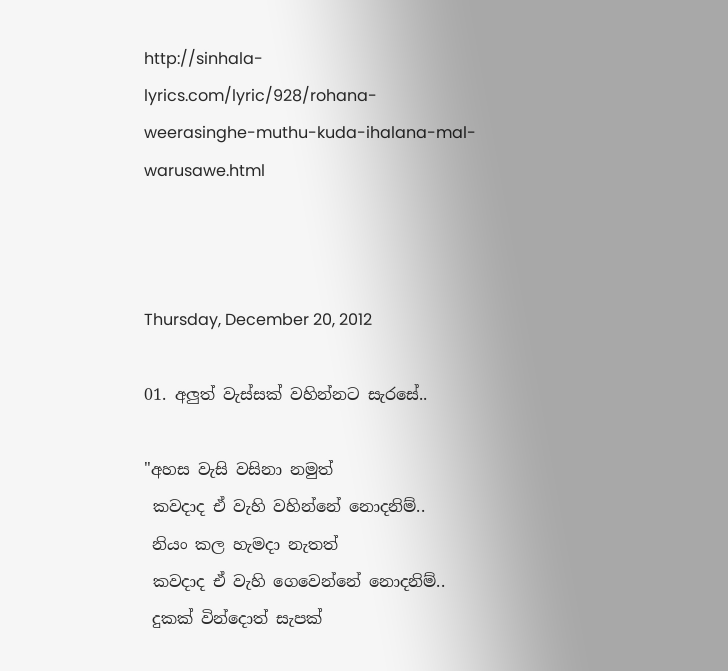http://sinhala-lyrics.com/lyric/928/rohana-weerasinghe-muthu-kuda-ihalana-mal-warusawe.html



Thursday, December 20, 2012

01. අලුත් වැස්සක් වහින්නට සැරසේ..

"අහස වැසි වසිනා නමුත්
 කවදාද ඒ වැහි වහින්නේ නොදනිම්..
 නියං කල හැමදා නැතත්
 කවදාද ඒ වැහි ගෙවෙන්නේ නොදනිම්..
 දුකක් වින්දොත් සැපක්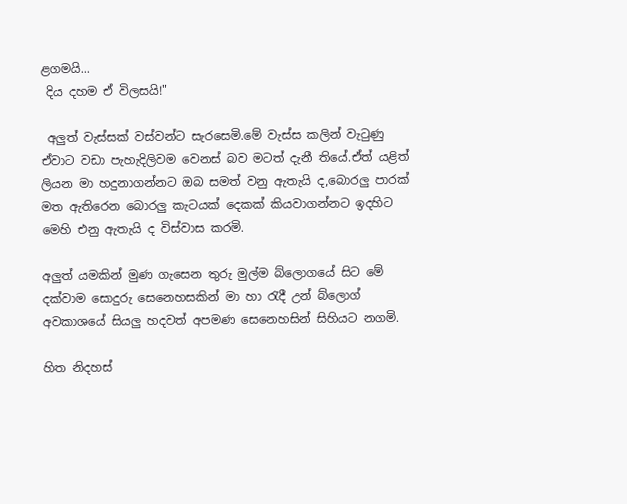ළගමයි...
 දිය දහම ඒ විලසයි!"

 අලුත් වැස්සක් වස්වන්ට සැරසෙමි.මේ වැස්ස කලින් වැටුණු ඒවාට වඩා පැහැදිලිවම වෙනස් බව මටත් දැනී තියේ.ඒත් යළිත් ලියන මා හදුනාගන්නට ඔබ සමත් වනු ඇතැයි ද,බොරලු පාරක් මත ඇතිරෙන බොරලු කැටයක් දෙකක් කියවාගන්නට ඉදහිට මෙහි එනු ඇතැයි ද විස්වාස කරමි.

අලුත් යමකින් මුණ ගැසෙන තුරු මුල්ම බ්ලොගයේ සිට මේ දක්වාම සොදුරු සෙනෙහසකින් මා හා රැදී උන් බ්ලොග් අවකාශයේ සියලු හදවත් අපමණ සෙනෙහසින් සිහියට නගමි.

හිත නිදහස්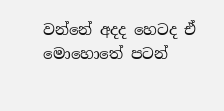වන්නේ අදද හෙටද ඒ මොහොතේ පටන්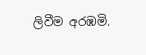ලිවීම අරඹමි.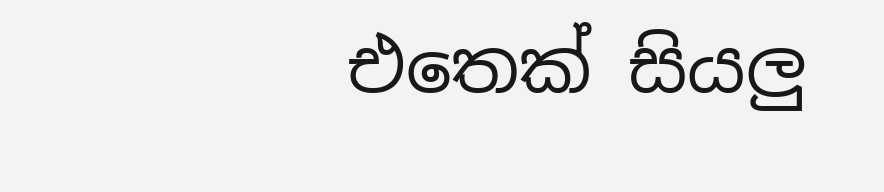එතෙක් සියලු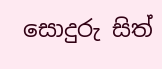සොදුරු සිත්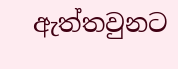ඇත්තවුනට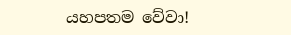යහපතම වේවා!